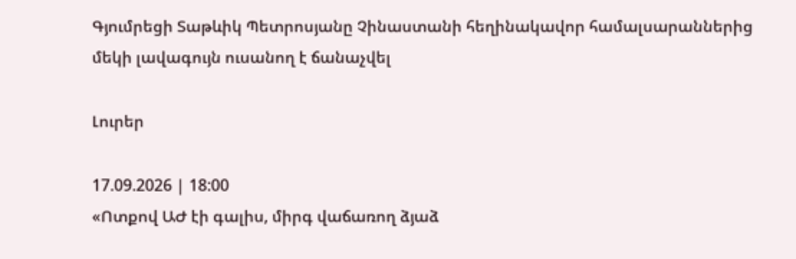Գյումրեցի Տաթևիկ Պետրոսյանը Չինաստանի հեղինակավոր համալսարաններից մեկի լավագույն ուսանող է ճանաչվել

Լուրեր

17.09.2026 | 18:00
«Ոտքով ԱԺ էի գալիս, միրգ վաճառող ձյաձ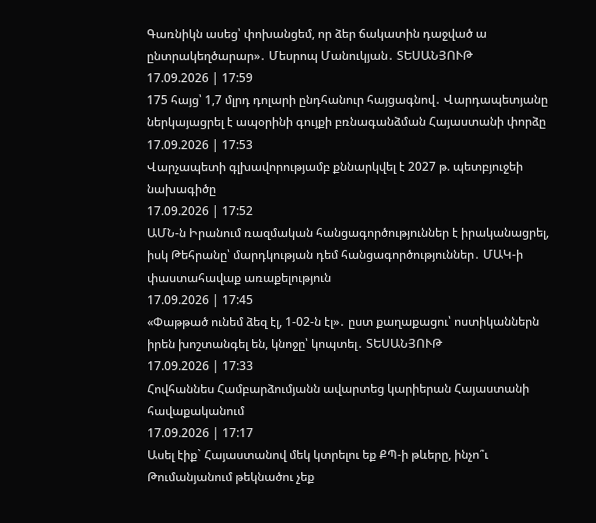Գառնիկն ասեց՝ փոխանցեմ, որ ձեր ճակատին դաջված ա ընտրակեղծարար»․ Մեսրոպ Մանուկյան․ ՏԵՍԱՆՅՈՒԹ
17.09.2026 | 17:59
175 հայց՝ 1,7 մլրդ դոլարի ընդհանուր հայցագնով․ Վարդապետյանը ներկայացրել է ապօրինի գույքի բռնագանձման Հայաստանի փորձը
17.09.2026 | 17:53
Վարչապետի գլխավորությամբ քննարկվել է 2027 թ. պետբյուջեի նախագիծը
17.09.2026 | 17:52
ԱՄՆ-ն Իրանում ռազմական հանցագործություններ է իրականացրել, իսկ Թեհրանը՝ մարդկության դեմ հանցագործություններ․ ՄԱԿ-ի փաստահավաք առաքելություն
17.09.2026 | 17:45
«Փաթթած ունեմ ձեզ էլ, 1-02-ն էլ»․ ըստ քաղաքացու՝ ոստիկաններն իրեն խոշտանգել են, կնոջը՝ կոպտել․ ՏԵՍԱՆՅՈՒԹ
17.09.2026 | 17:33
Հովհաննես Համբարձումյանն ավարտեց կարիերան Հայաստանի հավաքականում
17.09.2026 | 17:17
Ասել էիք` Հայաստանով մեկ կտրելու եք ՔՊ-ի թևերը, ինչո՞ւ Թումանյանում թեկնածու չեք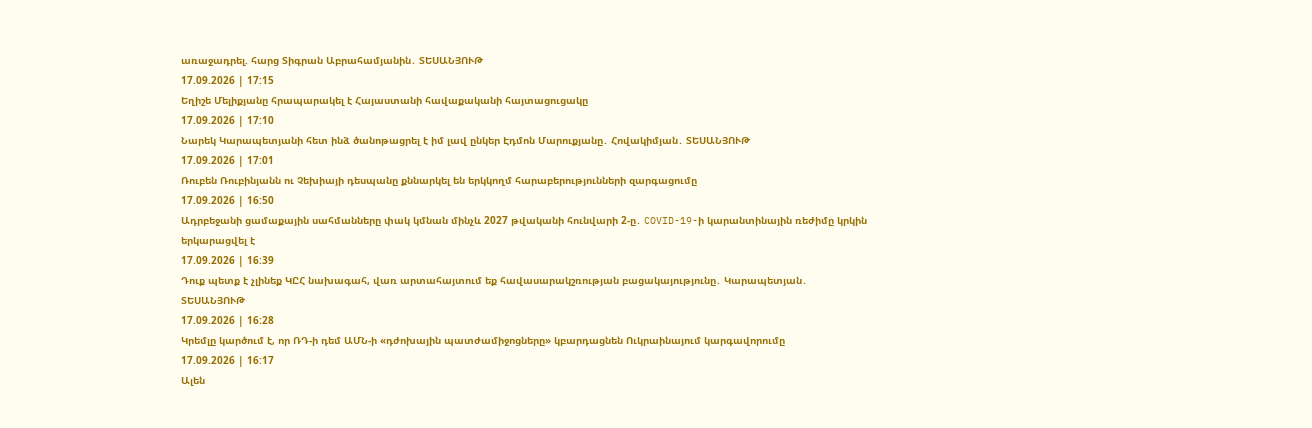առաջադրել. հարց Տիգրան Աբրահամյանին․ ՏԵՍԱՆՅՈՒԹ
17.09.2026 | 17:15
Եղիշե Մելիքյանը հրապարակել է Հայաստանի հավաքականի հայտացուցակը
17.09.2026 | 17:10
Նարեկ Կարապետյանի հետ ինձ ծանոթացրել է իմ լավ ընկեր Էդմոն Մարուքյանը․ Հովակիմյան․ ՏԵՍԱՆՅՈՒԹ
17.09.2026 | 17:01
Ռուբեն Ռուբինյանն ու Չեխիայի դեսպանը քննարկել են երկկողմ հարաբերությունների զարգացումը
17.09.2026 | 16:50
Ադրբեջանի ցամաքային սահմանները փակ կմնան մինչև 2027 թվականի հունվարի 2-ը․ COVID-19-ի կարանտինային ռեժիմը կրկին երկարացվել է
17.09.2026 | 16:39
Դուք պետք է չլինեք ԿԸՀ նախագահ, վառ արտահայտում եք հավասարակշռության բացակայությունը․ Կարապետյան․ ՏԵՍԱՆՅՈՒԹ
17.09.2026 | 16:28
Կրեմլը կարծում է, որ ՌԴ-ի դեմ ԱՄՆ-ի «դժոխային պատժամիջոցները» կբարդացնեն Ուկրաինայում կարգավորումը
17.09.2026 | 16:17
Ալեն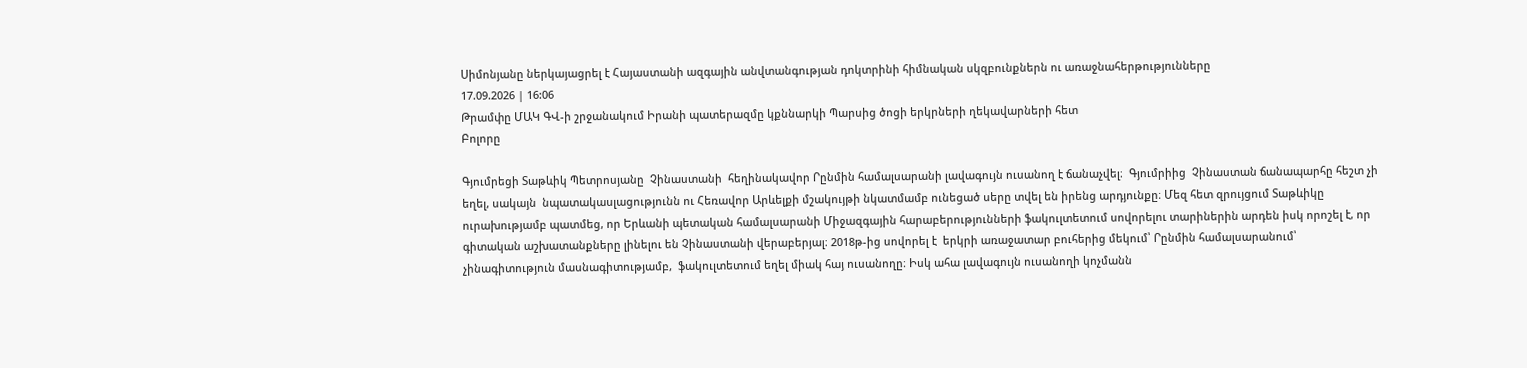Սիմոնյանը ներկայացրել է Հայաստանի ազգային անվտանգության դոկտրինի հիմնական սկզբունքներն ու առաջնահերթությունները
17.09.2026 | 16:06
Թրամփը ՄԱԿ ԳՎ-ի շրջանակում Իրանի պատերազմը կքննարկի Պարսից ծոցի երկրների ղեկավարների հետ
Բոլորը

Գյումրեցի Տաթևիկ Պետրոսյանը  Չինաստանի  հեղինակավոր Րընմին համալսարանի լավագույն ուսանող է ճանաչվել։  Գյումրիից  Չինաստան ճանապարհը հեշտ չի եղել, սակայն  նպատակասլացությունն ու Հեռավոր Արևելքի մշակույթի նկատմամբ ունեցած սերը տվել են իրենց արդյունքը։ Մեզ հետ զրույցում Տաթևիկը ուրախությամբ պատմեց, որ Երևանի պետական համալսարանի Միջազգային հարաբերությունների ֆակուլտետում սովորելու տարիներին արդեն իսկ որոշել է, որ գիտական աշխատանքները լինելու են Չինաստանի վերաբերյալ։ 2018թ-ից սովորել է  երկրի առաջատար բուհերից մեկում՝ Րընմին համալսարանում՝ չինագիտություն մասնագիտությամբ,  ֆակուլտետում եղել միակ հայ ուսանողը։ Իսկ ահա լավագույն ուսանողի կոչմանն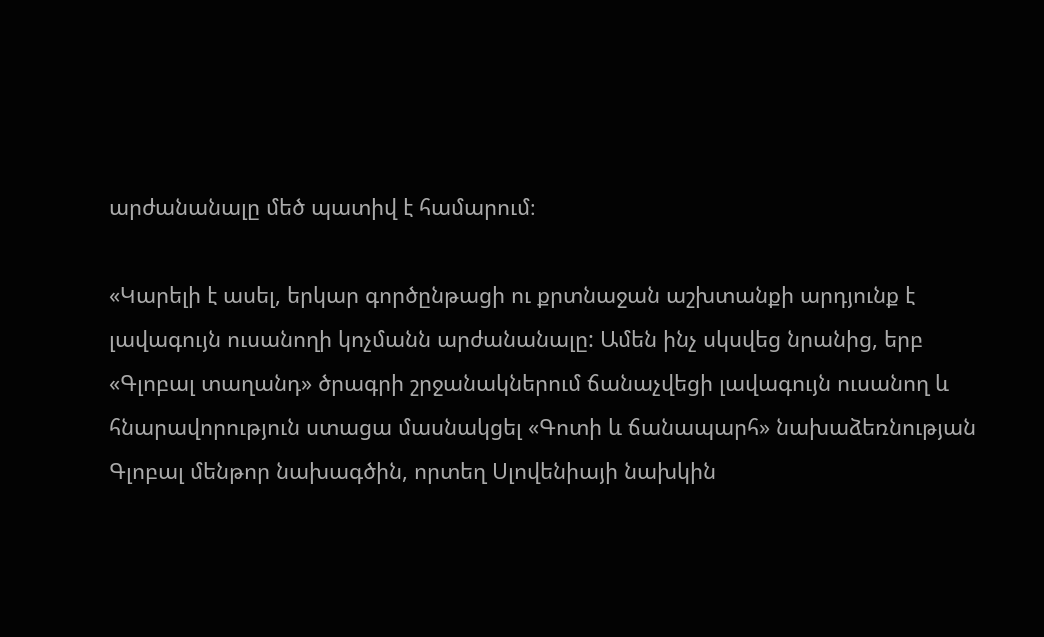արժանանալը մեծ պատիվ է համարում։

«Կարելի է ասել, երկար գործընթացի ու քրտնաջան աշխտանքի արդյունք է լավագույն ուսանողի կոչմանն արժանանալը: Ամեն ինչ սկսվեց նրանից, երբ «Գլոբալ տաղանդ» ծրագրի շրջանակներում ճանաչվեցի լավագույն ուսանող և հնարավորություն ստացա մասնակցել «Գոտի և ճանապարհ» նախաձեռնության Գլոբալ մենթոր նախագծին, որտեղ Սլովենիայի նախկին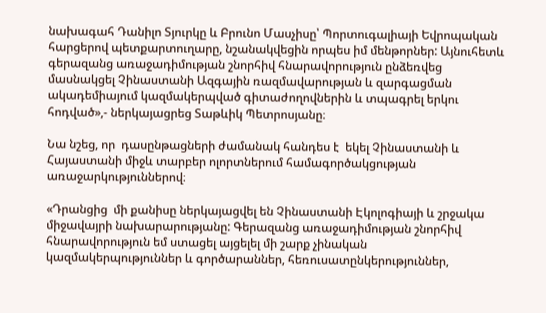նախագահ Դանիլո Տյուրկը և Բրունո Մասչիսը՝ Պորտուգալիայի Եվրոպական հարցերով պետքարտուղարը, նշանակվեցին որպես իմ մենթորներ: Այնուհետև գերազանց առաջադիմության շնորհիվ հնարավորություն ընձեռվեց մասնակցել Չինաստանի Ազգային ռազմավարության և զարգացման ակադեմիայում կազմակերպված գիտաժողովներին և տպագրել երկու հոդված»,- ներկայացրեց Տաթևիկ Պետրոսյանը։

Նա նշեց, որ  դասընթացների ժամանակ հանդես է  եկել Չինաստանի և Հայաստանի միջև տարբեր ոլորտներում համագործակցության առաջարկություններով։

«Դրանցից  մի քանիսը ներկայացվել են Չինաստանի Էկոլոգիայի և շրջակա միջավայրի նախարարությանը: Գերազանց առաջադիմության շնորհիվ հնարավորություն եմ ստացել այցելել մի շարք չինական կազմակերպություններ և գործարաններ, հեռուսատընկերություններ,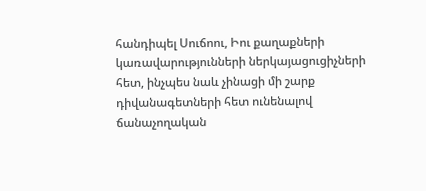հանդիպել Սուճոու, Իու քաղաքների կառավարությունների ներկայացուցիչների հետ, ինչպես նաև չինացի մի շարք դիվանագետների հետ ունենալով ճանաչողական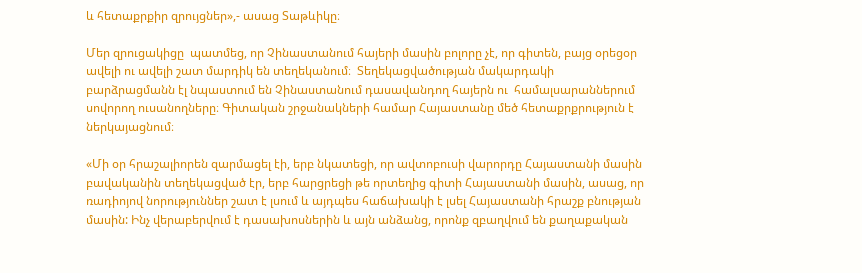և հետաքրքիր զրույցներ»,- ասաց Տաթևիկը։

Մեր զրուցակիցը  պատմեց, որ Չինաստանում հայերի մասին բոլորը չէ, որ գիտեն, բայց օրեցօր ավելի ու ավելի շատ մարդիկ են տեղեկանում։  Տեղեկացվածության մակարդակի բարձրացմանն էլ նպաստում են Չինաստանում դասավանդող հայերն ու  համալսարաններում սովորող ուսանողները։ Գիտական շրջանակների համար Հայաստանը մեծ հետաքրքրություն է ներկայացնում։

«Մի օր հրաշալիորեն զարմացել էի, երբ նկատեցի, որ ավտոբուսի վարորդը Հայաստանի մասին բավականին տեղեկացված էր, երբ հարցրեցի թե որտեղից գիտի Հայաստանի մասին, ասաց, որ ռադիոյով նորություններ շատ է լսում և այդպես հաճախակի է լսել Հայաստանի հրաշք բնության մասին: Ինչ վերաբերվում է դասախոսներին և այն անձանց, որոնք զբաղվում են քաղաքական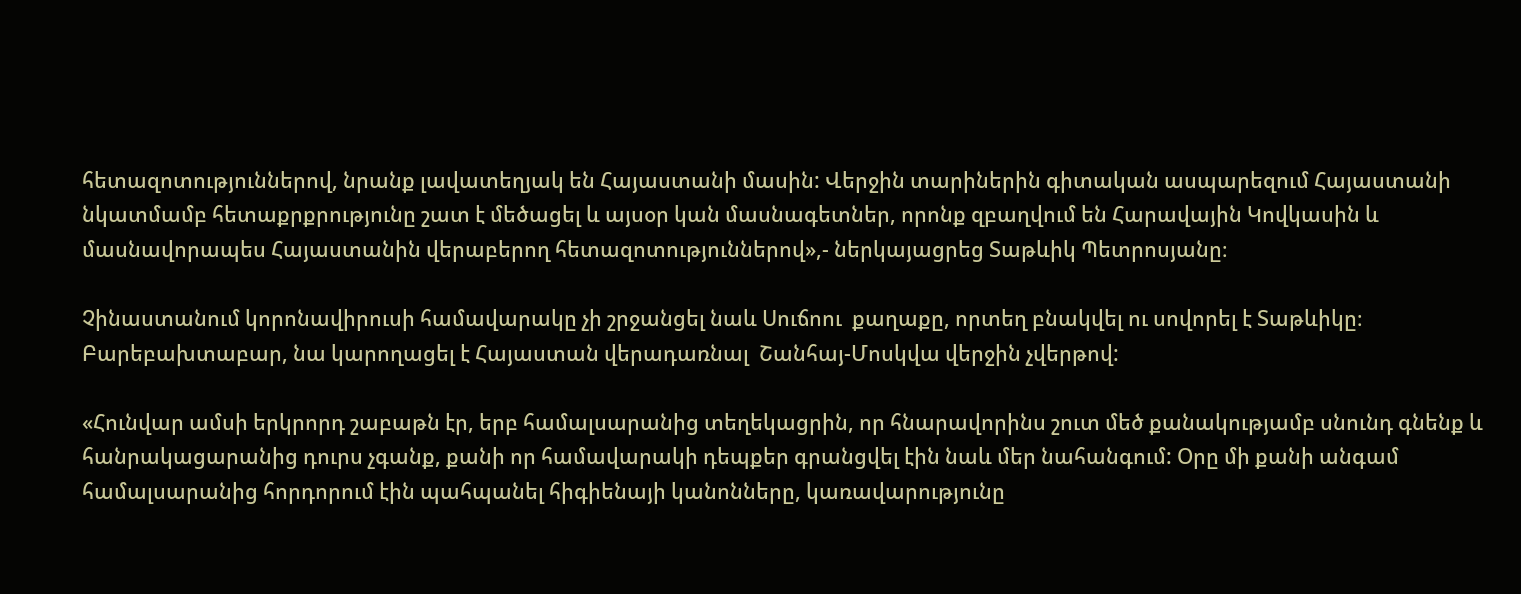հետազոտություններով, նրանք լավատեղյակ են Հայաստանի մասին: Վերջին տարիներին գիտական ասպարեզում Հայաստանի նկատմամբ հետաքրքրությունը շատ է մեծացել և այսօր կան մասնագետներ, որոնք զբաղվում են Հարավային Կովկասին և մասնավորապես Հայաստանին վերաբերող հետազոտություններով»,- ներկայացրեց Տաթևիկ Պետրոսյանը։

Չինաստանում կորոնավիրուսի համավարակը չի շրջանցել նաև Սուճոու  քաղաքը, որտեղ բնակվել ու սովորել է Տաթևիկը։ Բարեբախտաբար, նա կարողացել է Հայաստան վերադառնալ  Շանհայ-Մոսկվա վերջին չվերթով:

«Հունվար ամսի երկրորդ շաբաթն էր, երբ համալսարանից տեղեկացրին, որ հնարավորինս շուտ մեծ քանակությամբ սնունդ գնենք և հանրակացարանից դուրս չգանք, քանի որ համավարակի դեպքեր գրանցվել էին նաև մեր նահանգում: Օրը մի քանի անգամ համալսարանից հորդորում էին պահպանել հիգիենայի կանոնները, կառավարությունը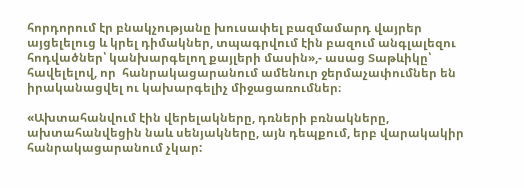հորդորում էր բնակչությանը խուսափել բազմամարդ վայրեր այցելելուց և կրել դիմակներ, տպագրվում էին բազում անգլալեզու հոդվածներ՝ կանխարգելող քայլերի մասին»,- ասաց Տաթևիկը՝ հավելելով, որ  հանրակացարանում ամենուր ջերմաչափումներ են  իրականացվել ու կախարգելիչ միջացառումներ։

«Ախտահանվում էին վերելակները, դռների բռնակները, ախտահանվեցին նաև սենյակները, այն դեպքում, երբ վարակակիր հանրակացարանում չկար: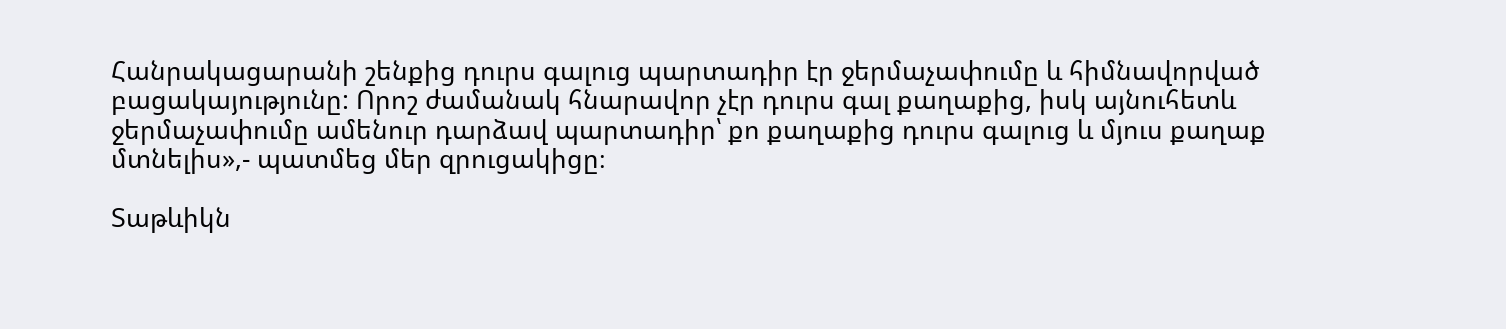Հանրակացարանի շենքից դուրս գալուց պարտադիր էր ջերմաչափումը և հիմնավորված բացակայությունը: Որոշ ժամանակ հնարավոր չէր դուրս գալ քաղաքից, իսկ այնուհետև ջերմաչափումը ամենուր դարձավ պարտադիր՝ քո քաղաքից դուրս գալուց և մյուս քաղաք մտնելիս»,- պատմեց մեր զրուցակիցը։

Տաթևիկն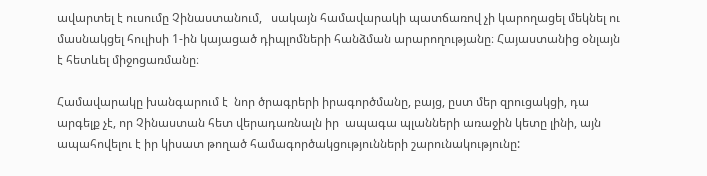ավարտել է ուսումը Չինաստանում,   սակայն համավարակի պատճառով չի կարողացել մեկնել ու մասնակցել հուլիսի 1-ին կայացած դիպլոմների հանձման արարողությանը։ Հայաստանից օնլայն է հետևել միջոցառմանը։

Համավարակը խանգարում է  նոր ծրագրերի իրագործմանը, բայց, ըստ մեր զրուցակցի, դա արգելք չէ, որ Չինաստան հետ վերադառնալն իր  ապագա պլանների առաջին կետը լինի, այն  ապահովելու է իր կիսատ թողած համագործակցությունների շարունակությունը: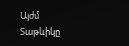Այժմ Տաթևիկը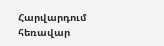Հարվարդում հեռավար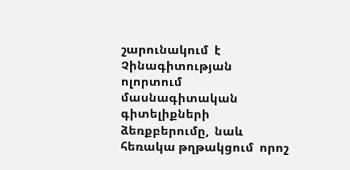շարունակում  է Չինագիտության ոլորտում մասնագիտական գիտելիքների ձեռքբերումը,  նաև հեռակա թղթակցում  որոշ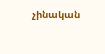չինական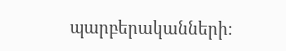պարբերականների։